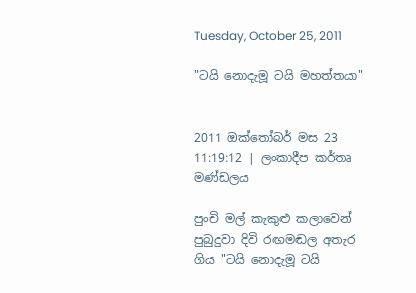Tuesday, October 25, 2011

"ටයි නොදැමූ ටයි මහත්තයා"


2011 ඔක්තෝබර් මස 23 11:19:12 | ලංකාදීප කර්තෘ මණ්ඩලය

පුංචි මල් කැකුළු කලාවෙන් පුබුදුවා දිවි රඟමඬල අතැර ගිය "ටයි නොදැමූ ටයි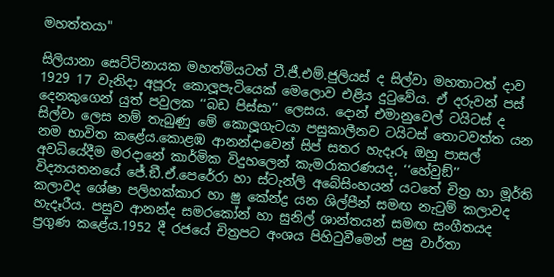මහත්තයා"

සිලියානා සෙට්ටිනායක මහත්මියටත් ටී.ජී.එම්.ජුලියස් ද සිල්වා මහතාටත් දාව 1929 17 වැනිදා අපූරු කොලූපැටියෙක් මෙලොව එළිය දුටුවේය. ඒ දරුවන් පස් දෙනකුගෙන් යුත් පවුලක ‘‘බඩ පිස්සා’’ ලෙසය. දොන් එමානුවෙල් ටයිටස් ද සිල්වා ලෙස නම් තැබුණු මේ කොලූගැටයා පසුකාලීනව ටයිටස් තොටවත්ත යන නම භාවිත කළේය.කොළඹ ආනන්දාවෙන් සිප් සතර හැදෑරූ ඔහු පාසල් අවධියේදීම මරදානේ කාර්මික විදුහලෙන් කැමරාකරණයද, ‘‘හේවුඞ්’’ විද්‍යායතනයේ ජේ.ඞී.ඒ.පෙරේරා හා ස්ටැන්ලි අබේසිංහයන් යටතේ චිත්‍ර හා මූර්ති කලාවද ශේෂා පලිහක්කාර හා ෂු කේන්ද්‍ර යන ශිල්පීන් සමඟ නැටුම් කලාවද හැදෑරීය. පසුව ආනන්ද සමරකෝන් හා සුනිල් ශාන්තයන් සමඟ සංගීතයද ප්‍රගුණ කළේය.1952 දී රජයේ චිත්‍රපට අංශය පිහිටුවීමෙන් පසු වාර්තා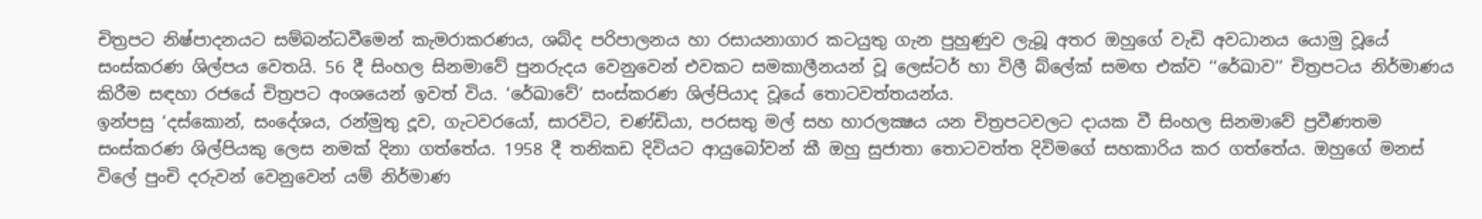චිත්‍රපට නිෂ්පාදනයට සම්බන්ධවීමෙන් කැමරාකරණය, ශබ්ද පරිපාලනය හා රසායනාගාර කටයුතු ගැන පුහුණුව ලැබූ අතර ඔහුගේ වැඩි අවධානය යොමු වූයේ සංස්කරණ ශිල්පය වෙතයි. 56 දී සිංහල සිනමාවේ පුනරුදය වෙනුවෙන් එවකට සමකාලීනයන් වූ ලෙස්ටර් හා විලී බ්ලේක් සමඟ එක්ව ‘‘රේඛාව’’ චිත්‍රපටය නිර්මාණය කිරීම සඳහා රජයේ චිත්‍රපට අංශයෙන් ඉවත් විය. ‘රේඛාවේ’ සංස්කරණ ශිල්පියාද වූයේ තොටවත්තයන්ය.
ඉන්පසු ‘දස්කොන්, සංදේශය, රන්මුතු දූව, ගැටවරයෝ, සාරවිට, චණ්ඩියා, පරසතු මල් සහ හාරලක්‍ෂය යන චිත්‍රපටවලට දායක වී සිංහල සිනමාවේ ප්‍රවීණතම සංස්කරණ ශිල්පියකු ලෙස නමක් දිනා ගත්තේය. 1958 දී තනිකඩ දිවියට ආයුබෝවන් කී ඔහු සුජාතා තොටවත්ත දිවිමගේ සහකාරිය කර ගත්තේය. ඔහුගේ මනස් විලේ පුංචි දරුවන් වෙනුවෙන් යම් නිර්මාණ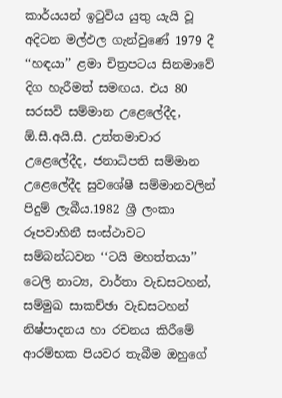කාර්යයන් ඉටුවිය යුතු යැයි වූ අදිටන මල්ඵල ගැන්වුණේ 1979 දී ‘‘හඳයා’’ ළමා චිත්‍රපටය සිනමාවේ දිග හැරීමත් සමඟය. එය 80 සරසවි සම්මාන උළෙලේදීද,  ඕ.සී.අයි.සී. උත්තමාචාර උළෙලේදීද, ජනාධිපති සම්මාන උළෙලේදීද සුවශේෂී සම්මානවලින් පිදුම් ලැබීය.1982 ශ්‍රී ලංකා රූපවාහිනී සංස්ථාවට සම්බන්ධවන ‘‘ටයි මහත්තයා’’ ටෙලි නාට්‍ය, වාර්තා වැඩසටහන්, සම්මුඛ සාකච්ඡා වැඩසටහන් නිෂ්පාදනය හා රචනය කිරීමේ ආරම්භක පියවර තැබීම ඔහුගේ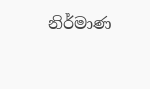නිර්මාණ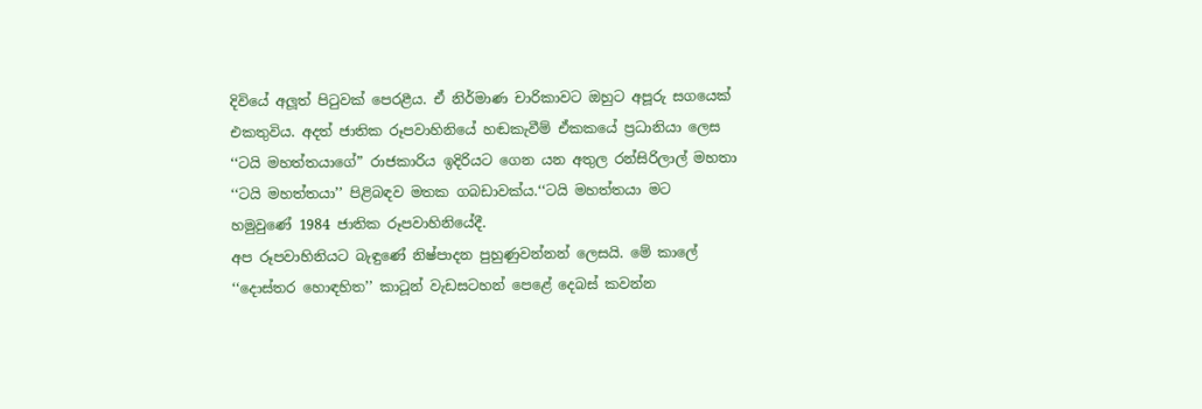දිවියේ අලූත් පිටුවක් පෙරළීය. ඒ නිර්මාණ චාරිකාවට ඔහුට අපූරු සගයෙක් එකතුවිය. අදත් ජාතික රූපවාහිනියේ හඬකැවීම් ඒකකයේ ප්‍රධානියා ලෙස ‘‘ටයි මහත්තයාගේ” රාජකාරිය ඉදිරියට ගෙන යන අතුල රන්සිරිලාල් මහතා ‘‘ටයි මහත්තයා’’ පිළිබඳව මතක ගබඩාවක්ය.‘‘ටයි මහත්තයා මට හමුවුණේ 1984 ජාතික රූපවාහිනියේදී.
අප රූපවාහිනියට බැඳුණේ නිෂ්පාදන පුහුණුවන්නන් ලෙසයි. මේ කාලේ ‘‘දොස්තර හොඳහිත’’ කාටූන් වැඩසටහන් පෙළේ දෙබස් කවන්න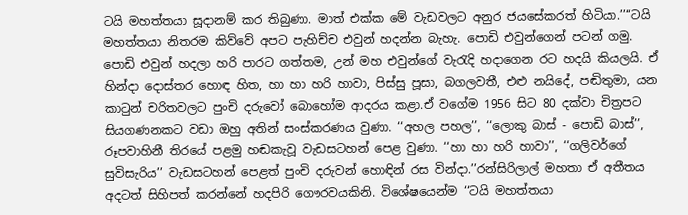ටයි මහත්තයා සූදානම් කර තිබුණා. මාත් එක්ක මේ වැඩවලට අනුර ජයසේකරත් හිටියා.’’‘‘ටයි මහත්තයා නිතරම කිව්වේ අපට පැහිච්ච එවුන් හදන්න බැහැ. පොඩි එවුන්ගෙන් පටන් ගමු. පොඩි එවුන් හදලා හරි පාරට ගත්තම, උන් මහ එවුන්ගේ වැරැදි හදාගෙන රට හදයි කියලයි. ඒ හින්දා දොස්තර හොඳ හිත, හා හා හරි හාවා, පිස්සු පූසා, බගලවතී, එළු නයිදේ, පඬිතුමා, යන කාටුන් චරිතවලට පුංචි දරුවෝ බොහෝම ආදරය කළා.ඒ වගේම 1956 සිට 80 දක්වා චිත්‍රපට සියගණනකට වඩා ඔහු අතින් සංස්කරණය වුණා. ‘‘අහල පහල’’, ‘‘ලොකු බාස් - පොඩි බාස්’’, රූපවාහිනී තිරයේ පළමු හඬකැවූ වැඩසටහන් පෙළ වුණා. ‘‘හා හා හරි හාවා’’, ‘‘ගලිවර්ගේ සුවිසැරිය’’ වැඩසටහන් පෙළත් පුංචි දරුවන් හොඳින් රස වින්දා.’’රන්සිරිලාල් මහතා ඒ අතීතය අදටත් සිහිපත් කරන්නේ හදපිරි ගෞරවයකිනි. විශේෂයෙන්ම ‘‘ටයි මහත්තයා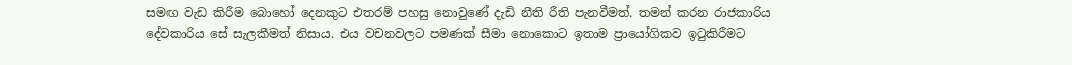සමඟ වැඩ කිරීම බොහෝ දෙනකුට එතරම් පහසු නොවුණේ දැඩි නීති රීති පැනවීමත්. තමන් කරන රාජකාරිය දේවකාරිය සේ සැලකීමත් නිසාය. එය වචනවලට පමණක් සීමා නොකොට ඉතාම ප්‍රායෝගිකව ඉටුකිරීමට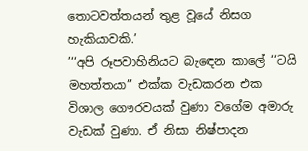තොටවත්තයන් තුළ වූයේ නිසග හැකියාවකි.’
’‘‘අපි රූපවාහිනියට බැඳෙන කාලේ ‘‘ටයි මහත්තයා’’ එක්ක වැඩකරන එක විශාල ගෞරවයක් වුණා වගේම අමාරු වැඩක් වුණා. ඒ නිසා නිෂ්පාදන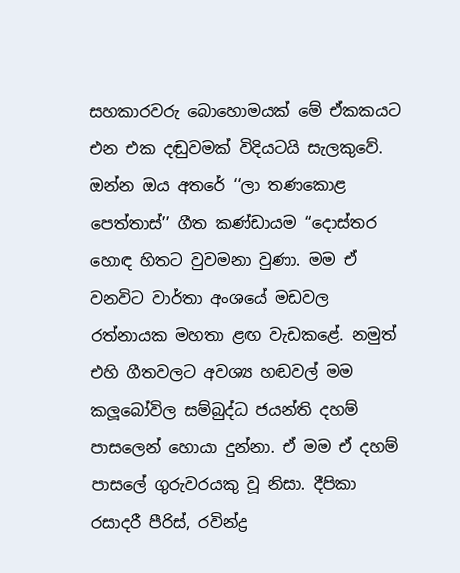සහකාරවරු බොහොමයක් මේ ඒකකයට එන එක දඬුවමක් විදියටයි සැලකුවේ. ඔන්න ඔය අතරේ ‘‘ලා තණකොළ පෙත්තාස්’’ ගීත කණ්ඩායම ‘‘දොස්තර හොඳ හිතට වුවමනා වුණා. මම ඒ වනවිට වාර්තා අංශයේ මඩවල රත්නායක මහතා ළඟ වැඩකළේ. නමුත් එහි ගීතවලට අවශ්‍ය හඬවල් මම කලූබෝවිල සම්බුද්ධ ජයන්ති දහම් පාසලෙන් හොයා දුන්නා. ඒ මම ඒ දහම් පාසලේ ගුරුවරයකු වූ නිසා. දීපිකා රසාදරී පීරිස්, රවින්ද්‍ර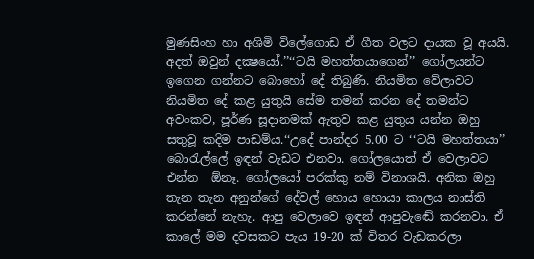මුණසිංහ හා අශිමි විලේගොඩ ඒ ගීත වලට දායක වූ අයයි. අදත් ඔවුන් දක්‍ෂයෝ.’’‘‘ටයි මහත්තයාගෙන්’’ ගෝලයන්ට ඉගෙන ගන්නට බොහෝ දේ තිබුණි. නියමිත වේලාවට නියමිත දේ කළ යුතුයි සේම තමන් කරන දේ තමන්ට අවංකව, පූර්ණ සූදානමක් ඇතුව කළ යුතුය යන්න ඔහු සතුවූ කදිම පාඩම්ය.‘‘උදේ පාන්දර 5.00 ට ‘‘ටයි මහත්තයා’’ බොරැල්ලේ ඉඳන් වැඩට එනවා. ගෝලයොත් ඒ වෙලාවට එන්න  ඕනෑ. ගෝලයෝ පරක්කු නම් විනාශයි. අනික ඔහු තැන තැන අනුන්ගේ දේවල් හොය හොයා කාලය නාස්ති කරන්නේ නැහැ. ආපු වෙලාවෙ ඉඳන් ආපුවැඬේ කරනවා. ඒ කාලේ මම දවසකට පැය 19-20 ක් විතර වැඩකරලා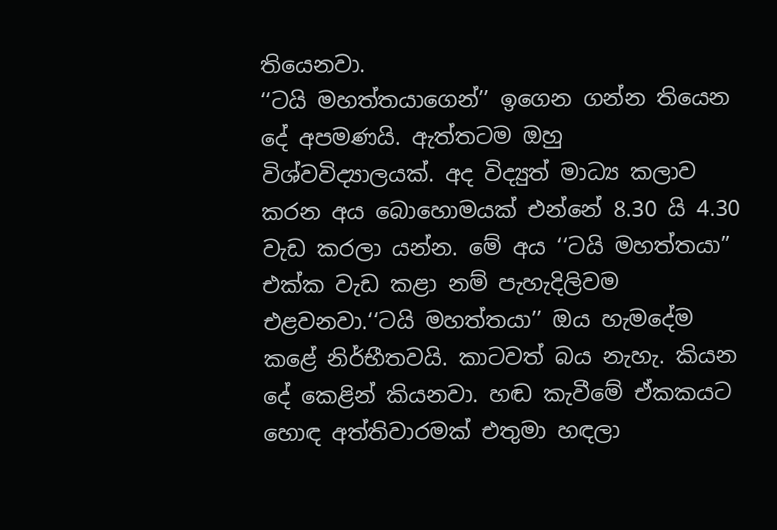තියෙනවා.
‘‘ටයි මහත්තයාගෙන්’’ ඉගෙන ගන්න තියෙන දේ අපමණයි. ඇත්තටම ඔහු විශ්වවිද්‍යාලයක්. අද විද්‍යුත් මාධ්‍ය කලාව කරන අය බොහොමයක් එන්නේ 8.30 යි 4.30 වැඩ කරලා යන්න. මේ අය ‘‘ටයි මහත්තයා” එක්ක වැඩ කළා නම් පැහැදිලිවම එළවනවා.‘‘ටයි මහත්තයා’’ ඔය හැමදේම කළේ නිර්භීතවයි. කාටවත් බය නැහැ. කියන දේ කෙළින් කියනවා. හඬ කැවීමේ ඒකකයට හොඳ අත්තිවාරමක් එතුමා හඳලා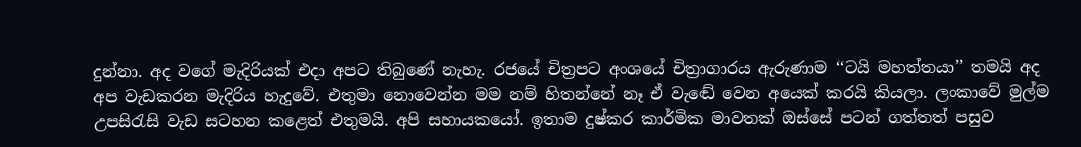දුන්නා. අද වගේ මැදිරියක් එදා අපට තිබුණේ නැහැ. රජයේ චිත්‍රපට අංශයේ චිත්‍රාගාරය ඇරුණාම ‘‘ටයි මහත්තයා’’ තමයි අද අප වැඩකරන මැදිරිය හැදුවේ. එතුමා නොවෙන්න මම නම් හිතන්නේ නෑ ඒ වැඬේ වෙන අයෙක් කරයි කියලා. ලංකාවේ මුල්ම උපසිරැසි වැඩ සටහන කළෙත් එතුමයි. අපි සහායකයෝ. ඉතාම දුෂ්කර කාර්මික මාවතක් ඔස්සේ පටන් ගත්තත් පසුව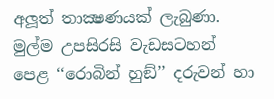අලූත් තාක්‍ෂණයක් ලැබුණා. මුල්ම උපසිරසි වැඩසටහන් පෙළ ‘‘රොබින් හුඞ්’’ දරුවන් හා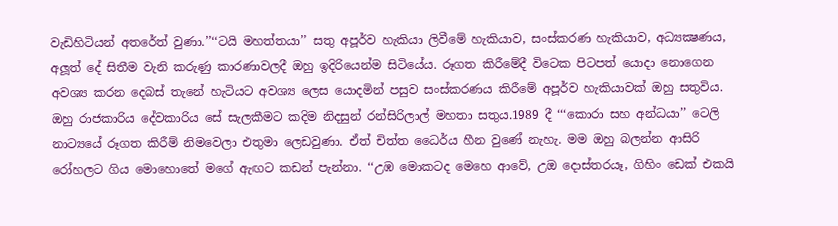වැඩිහිටියන් අතරේත් වුණා.’’‘‘ටයි මහත්තයා’’ සතු අපූර්ව හැකියා ලිවීමේ හැකියාව, සංස්කරණ හැකියාව, අධ්‍යක්‍ෂණය, අලූත් දේ සිතීම වැනි කරුණු කාරණාවලදී ඔහු ඉදිරියෙන්ම සිටියේය. රූගත කිරීමේදී විටෙක පිටපත් යොදා නොගෙන අවශ්‍ය කරන දෙබස් තැනේ හැටියට අවශ්‍ය ලෙස යොදමින් පසුව සංස්කරණය කිරීමේ අපූර්ව හැකියාවක් ඔහු සතුවිය. ඔහු රාජකාරිය දේවකාරිය සේ සැලකීමට කදිම නිදසුන් රන්සිරිලාල් මහතා සතුය.1989 දී ‘‘‘කොරා සහ අන්ධයා’’ ටෙලි නාට්‍යයේ රූගත කිරීම් නිමවෙලා එතුමා ලෙඩවුණා. ඒත් චිත්ත ධෛර්ය හීන වුණේ නැහැ. මම ඔහු බලන්න ආසිරි රෝහලට ගිය මොහොතේ මගේ ඇඟට කඩන් පැන්නා. ‘‘උඹ මොකටද මෙහෙ ආවේ, උඔ දොස්තරයෑ, ගිහිං ඩෙක් එකයි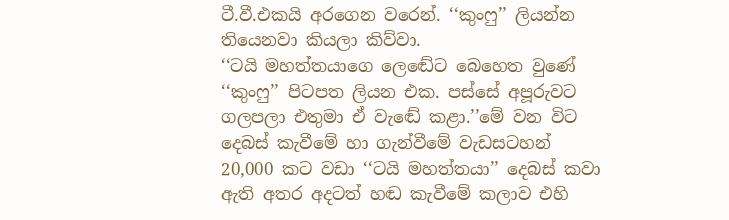ටී.වී.එකයි අරගෙන වරෙන්. ‘‘කුංෆු’’ ලියන්න තියෙනවා කියලා කිව්වා.
‘‘ටයි මහත්තයාගෙ ලෙඬේට බෙහෙත වුණේ ‘‘කුංෆු’’ පිටපත ලියන එක. පස්සේ අපූරුවට ගලපලා එතුමා ඒ වැඬේ කළා.’’මේ වන විට දෙබස් කැවීමේ හා ගැන්වීමේ වැඩසටහන් 20,000 කට වඩා ‘‘ටයි මහත්තයා’’ දෙබස් කවා ඇති අතර අදටත් හඬ කැවීමේ කලාව එහි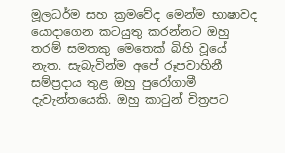මූලධර්ම සහ ක්‍රමවේද මෙන්ම භාෂාවද යොදාගෙන කටයුතු කරන්නට ඔහු තරම් සමතකු මෙතෙක් බිහි වූයේ නැත. සැබැවින්ම අපේ රූපවාහිනී සම්ප්‍රදාය තුළ ඔහු පුරෝගාමී දැවැන්තයෙකි. ඔහු කාටුන් චිත්‍රපට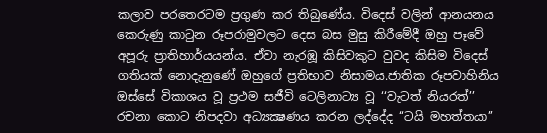කලාව පරතෙරටම ප්‍රගුණ කර තිබුණේය. විදෙස් වලින් ආනයනය කෙරුණු කාටුන රූපරාමුවලට දෙස බස මුසු කිරීමේදී ඔහු පෑවේ අපූරු ප්‍රාතිහාර්යයන්ය. ඒවා නැරඹූ කිසිවකුට වුවද කිසිම විදෙස් ගතියක් නොදැනුණේ ඔහුගේ ප්‍රතිභාව නිසාමය.ජාතික රූපවාහිනිය ඔස්සේ විකාශය වූ ප්‍රථම සජීවි ටෙලිනාට්‍ය වූ ‘‘වැටත් නියරත්’’ රචනා කොට නිපදවා අධ්‍යක්‍ෂණය කරන ලද්දේද ‘‘ටයි මහත්තයා’’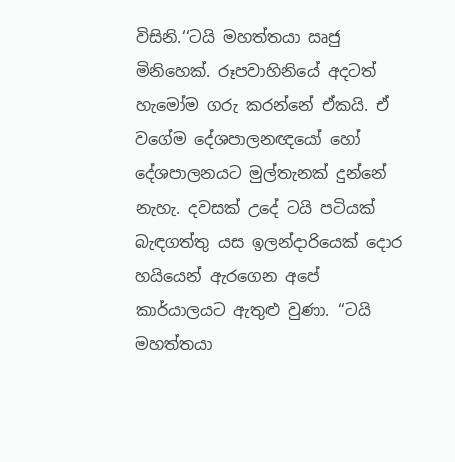විසිනි.‘‘ටයි මහත්තයා ඍජු මිනිහෙක්. රූපවාහිනියේ අදටත් හැමෝම ගරු කරන්නේ ඒකයි. ඒ වගේම දේශපාලනඥයෝ හෝ දේශපාලනයට මුල්තැනක් දුන්නේ නැහැ. දවසක් උදේ ටයි පටියක් බැඳගත්තු යස ඉලන්දාරියෙක් දොර හයියෙන් ඇරගෙන අපේ කාර්යාලයට ඇතුළු වුණා. ‘‘ටයි මහත්තයා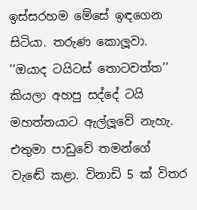ඉස්සරහම මේසේ ඉඳගෙන සිටියා. තරුණ කොලූවා. ‘‘ඔයාද ටයිටස් තොටවත්ත’’ කියලා අහපු සද්දේ ටයි මහත්තයාට ඇල්ලූවේ නැහැ. එතුමා පාඩුවේ තමන්ගේ වැඬේ කළා. විනාඩි 5 ක් විතර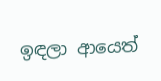ඉඳලා ආයෙත්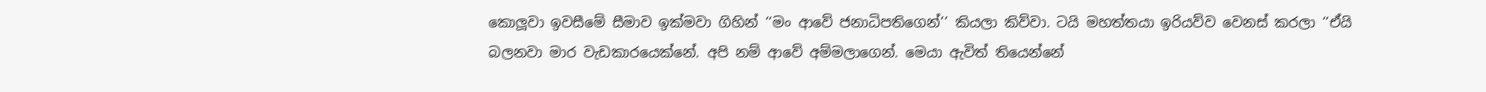කොලූවා ඉවසීමේ සීමාව ඉක්මවා ගිහින් ‘‘මං ආවේ ජනාධිපතිගෙන්’’ කියලා කිව්වා. ටයි මහත්තයා ඉරියව්ව වෙනස් කරලා ‘‘ඒයි බලනවා මාර වැඩකාරයෙක්නේ. අපි නම් ආවේ අම්මලාගෙන්. මෙයා ඇවිත් තියෙන්නේ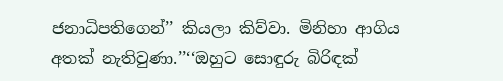ජනාධිපතිගෙන්’’ කියලා කිව්වා. මිනිහා ආගිය අතක් නැතිවුණා.’’‘‘ඔහුට සොඳුරු බිරිඳක්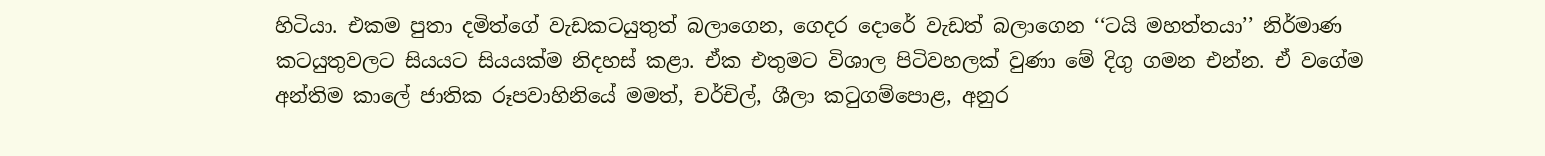හිටියා. එකම පුතා දමිත්ගේ වැඩකටයුතුත් බලාගෙන, ගෙදර දොරේ වැඩත් බලාගෙන ‘‘ටයි මහත්තයා’’ නිර්මාණ කටයුතුවලට සියයට සියයක්ම නිදහස් කළා. ඒක එතුමට විශාල පිටිවහලක් වුණා මේ දිගු ගමන එන්න. ඒ වගේම අන්තිම කාලේ ජාතික රූපවාහිනියේ මමත්, චර්චිල්, ශීලා කටුගම්පොළ, අනුර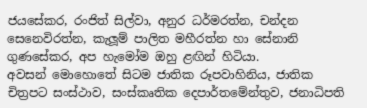ජයසේකර, රංජිත් සිල්වා, අනුර ධර්මරත්න, චන්දන සෙනෙවිරත්න, කැලූම් පාලිත මහීරත්න හා සේනානි ගුණසේකර, අප හැමෝම ඔහු ළඟින් හිටියා.
අවසන් මොහොතේ සිටම ජාතික රූපවාහිනිය, ජාතික චිත්‍රපට සංස්ථාව, සංස්කෘතික දෙපාර්තමේන්තුව, ජනාධිපති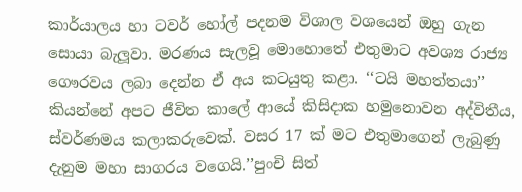කාර්යාලය හා ටවර් හෝල් පදනම විශාල වශයෙන් ඔහු ගැන සොයා බැලූවා. මරණය සැලවූ මොහොතේ එතුමාට අවශ්‍ය රාජ්‍ය ගෞරවය ලබා දෙන්න ඒ අය කටයුතු කළා. ‘‘ටයි මහත්තයා’’ කියන්නේ අපට ජීවිත කාලේ ආයේ කිසිදාක හමුනොවන අද්විතීය, ස්වර්ණමය කලාකරුවෙක්. වසර 17 ක් මට එතුමාගෙන් ලැබුණු දැනුම මහා සාගරය වගෙයි.’’පුංචි සිත්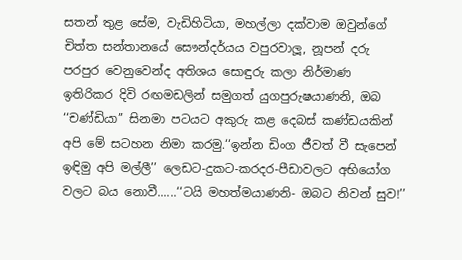සතන් තුළ සේම, වැඩිහිටියා, මහල්ලා දක්වාම ඔවුන්ගේ චිත්ත සන්තානයේ සෞන්දර්යය වපුරවාලූ, නූපන් දරු පරපුර වෙනුවෙන්ද අතිශය සොඳුරු කලා නිර්මාණ ඉතිරිකර දිවි රඟමඩලින් සමුගත් යුගපුරුෂයාණනි, ඔබ ‘‘චණ්ඩියා’’ සිනමා පටයට අකුරු කළ දෙබස් කණ්ඩයකින් අපි මේ සටහන නිමා කරමු.‘‘ඉන්න ඩිංග ජීවත් වී සැපෙන් ඉඳිමු අපි මල්ලී’’ ලෙඩට-දුකට-කරදර-පීඩාවලට අභියෝග වලට බය නොවී......‘‘ටයි මහත්මයාණනි- ඔබට නිවන් සුව!’’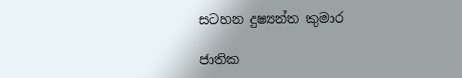සටහන දුෂ්‍යන්ත කුමාර

ජාතික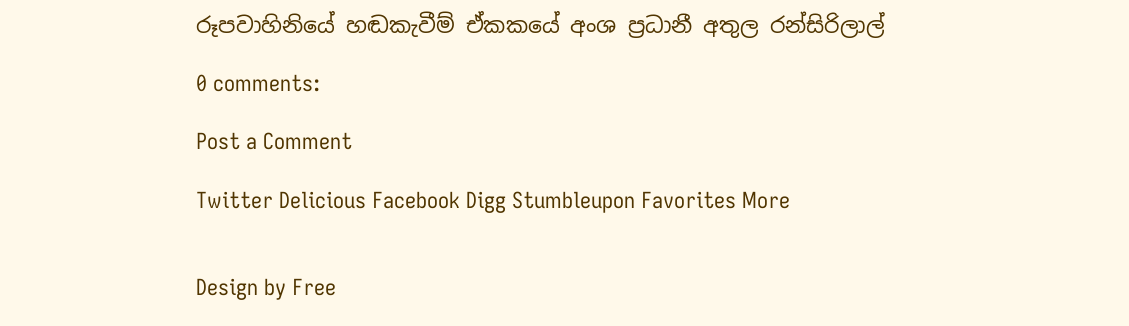රූපවාහිනියේ හඬකැවීම් ඒකකයේ අංශ ප්‍රධානී අතුල රන්සිරිලාල්

0 comments:

Post a Comment

Twitter Delicious Facebook Digg Stumbleupon Favorites More


Design by Free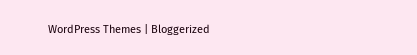WordPress Themes | Bloggerized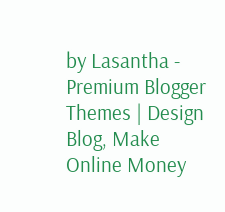by Lasantha - Premium Blogger Themes | Design Blog, Make Online Money